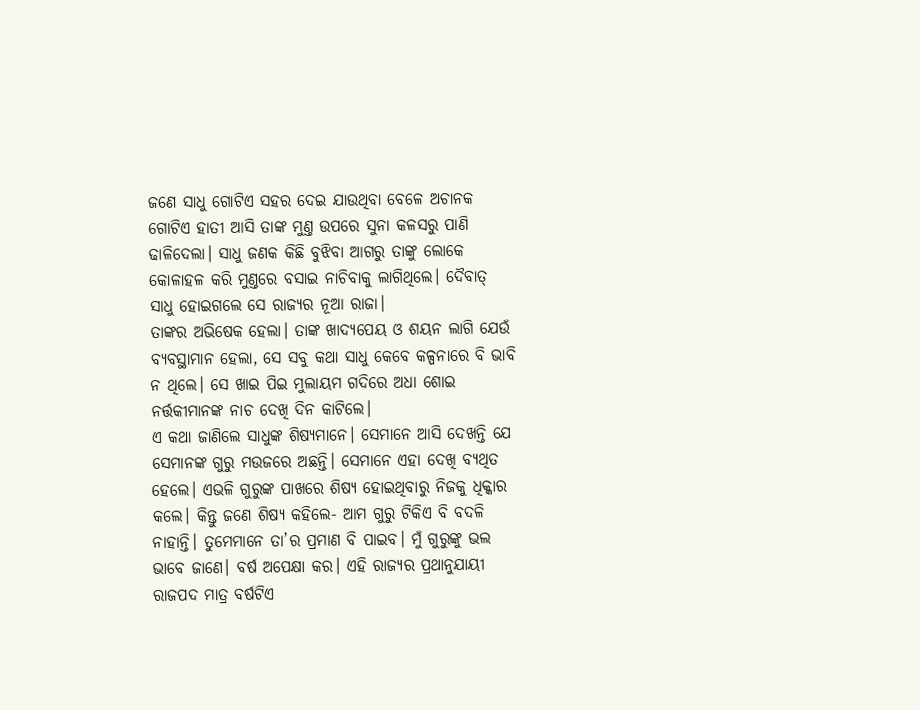ଜଣେ ସାଧୁ ଗୋଟିଏ ସହର ଦେଇ ଯାଉଥିବା ବେଳେ ଅଚାନକ ଗୋଟିଏ ହାତୀ ଆସି ତାଙ୍କ ମୁଣ୍ତ ଉପରେ ସୁନା କଳସରୁ ପାଣି ଢାଳିଦେଲା। ସାଧୁ ଜଣକ କିଛି ବୁଝିବା ଆଗରୁ ତାଙ୍କୁ ଲୋକେ କୋଳାହଳ କରି ମୁଣ୍ତରେ ବସାଇ ନାଚିବାକୁ ଲାଗିଥିଲେ। ଦୈବାତ୍ ସାଧୁ ହୋଇଗଲେ ସେ ରାଜ୍ୟର ନୂଆ ରାଜା।
ତାଙ୍କର ଅଭିଷେକ ହେଲା। ତାଙ୍କ ଖାଦ୍ୟପେୟ ଓ ଶୟନ ଲାଗି ଯେଉଁ ବ୍ୟବସ୍ଥାମାନ ହେଲା, ସେ ସବୁ କଥା ସାଧୁ କେବେ କଳ୍ପନାରେ ବି ଭାବି ନ ଥିଲେ। ସେ ଖାଇ ପିଇ ମୁଲାୟମ ଗଦିରେ ଅଧା ଶୋଇ ନର୍ତ୍ତକୀମାନଙ୍କ ନାଚ ଦେଖି ଦିନ କାଟିଲେ।
ଏ କଥା ଜାଣିଲେ ସାଧୁଙ୍କ ଶିଷ୍ୟମାନେ। ସେମାନେ ଆସି ଦେଖନ୍ତି ଯେ ସେମାନଙ୍କ ଗୁରୁ ମଉଜରେ ଅଛନ୍ତି। ସେମାନେ ଏହା ଦେଖି ବ୍ୟଥିତ ହେଲେ। ଏଭଳି ଗୁରୁଙ୍କ ପାଖରେ ଶିଷ୍ୟ ହୋଇଥିବାରୁ ନିଜକୁ ଧିକ୍କାର କଲେ। କିନ୍ତୁ ଜଣେ ଶିଷ୍ୟ କହିଲେ- ଆମ ଗୁରୁ ଟିକିଏ ବି ବଦଳି ନାହାନ୍ତି। ତୁମେମାନେ ତା’ର ପ୍ରମାଣ ବି ପାଇବ। ମୁଁ ଗୁରୁଙ୍କୁ ଭଲ ଭାବେ ଜାଣେ। ବର୍ଷ ଅପେକ୍ଷା କର। ଏହି ରାଜ୍ୟର ପ୍ରଥାନୁଯାୟୀ ରାଜପଦ ମାତ୍ର ବର୍ଷଟିଏ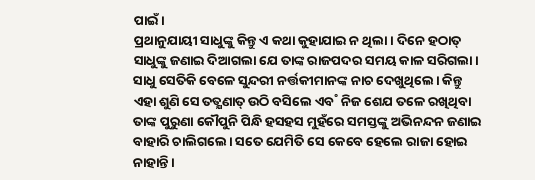ପାଇଁ।
ପ୍ରଥାନୁଯାୟୀ ସାଧୁଙ୍କୁ କିନ୍ତୁ ଏ କଥା କୁହାଯାଇ ନ ଥିଲା। ଦିନେ ହଠାତ୍ ସାଧୁଙ୍କୁ ଜଣାଇ ଦିଆଗଲା ଯେ ତାଙ୍କ ରାଜପଦର ସମୟ କାଳ ସରିଗଲା। ସାଧୁ ସେତିକି ବେଳେ ସୁନ୍ଦରୀ ନର୍ତ୍ତକୀମାନଙ୍କ ନାଚ ଦେଖୁଥିଲେ। କିନ୍ତୁ ଏହା ଶୁଣି ସେ ତତ୍କ୍ଷଣାତ୍ ଉଠି ବସିଲେ ଏବ˚ ନିଜ ଶେଯ ତଳେ ରଖିଥିବା ତାଙ୍କ ପୁରୁଣା କୌପୁନି ପିନ୍ଧି ହସହସ ମୁହଁରେ ସମସ୍ତଙ୍କୁ ଅଭିନନ୍ଦନ ଜଣାଇ ବାହାରି ଚାଲିଗଲେ। ସତେ ଯେମିତି ସେ କେବେ ହେଲେ ରାଜା ହୋଇ ନାହାନ୍ତି।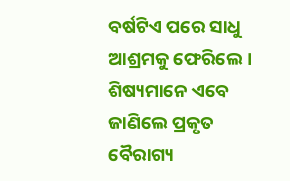ବର୍ଷଟିଏ ପରେ ସାଧୁ ଆଶ୍ରମକୁ ଫେରିଲେ। ଶିଷ୍ୟମାନେ ଏବେ ଜାଣିଲେ ପ୍ରକୃତ ବୈରାଗ୍ୟ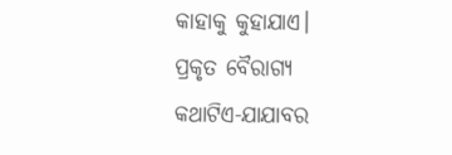କାହାକୁ କୁହାଯାଏ।
ପ୍ରକୃତ ବୈରାଗ୍ୟ
କଥାଟିଏ-ଯାଯାବର